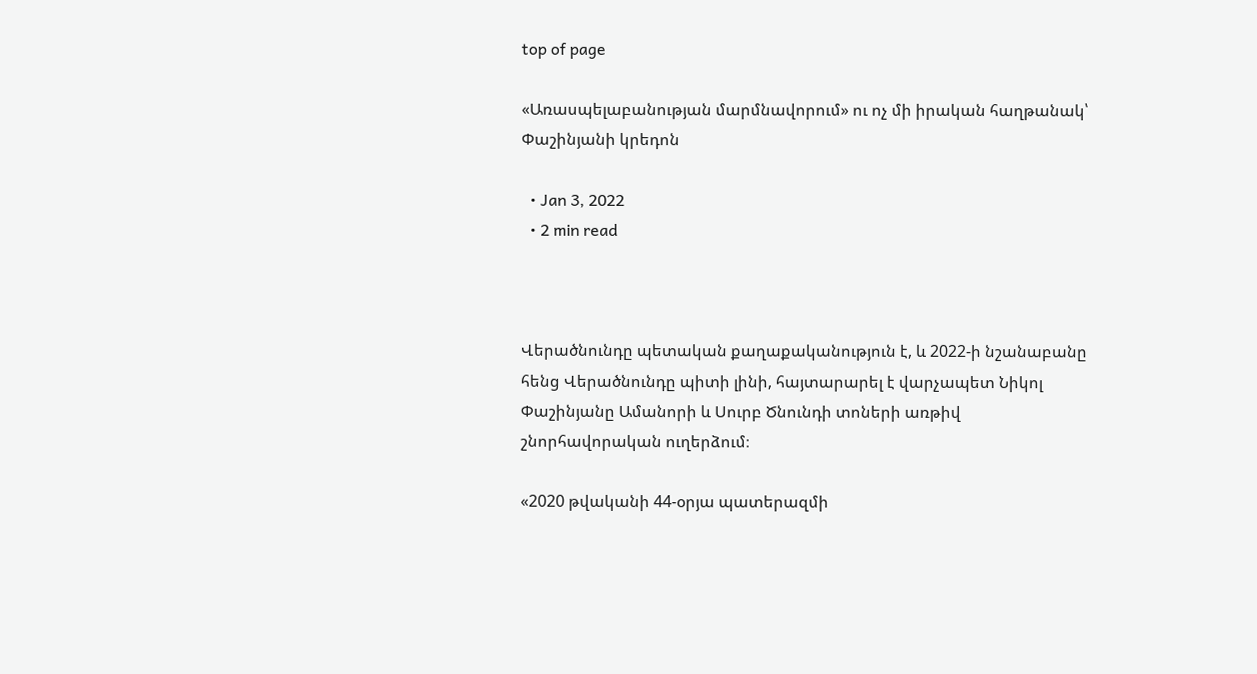top of page

«Առասպելաբանության մարմնավորում» ու ոչ մի իրական հաղթանակ՝ Փաշինյանի կրեդոն

  • Jan 3, 2022
  • 2 min read



Վերածնունդը պետական քաղաքականություն է, և 2022-ի նշանաբանը հենց Վերածնունդը պիտի լինի, հայտարարել է վարչապետ Նիկոլ Փաշինյանը Ամանորի և Սուրբ Ծնունդի տոների առթիվ շնորհավորական ուղերձում։

«2020 թվականի 44-օրյա պատերազմի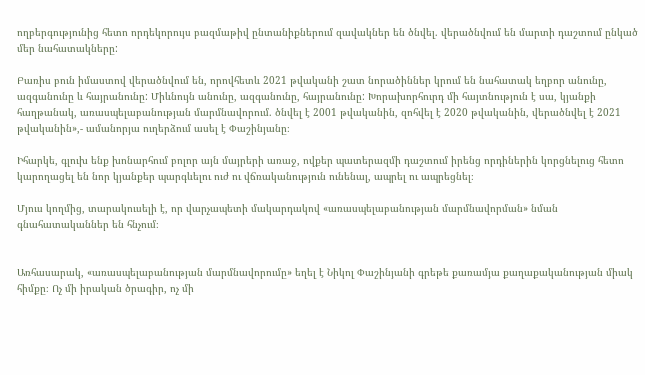ողբերգությունից հետո որդեկորույս բազմաթիվ ընտանիքներում զավակներ են ծնվել. վերածնվում են մարտի դաշտում ընկած մեր նահատակները:

Բառիս բուն իմաստով վերածնվում են, որովհետև 2021 թվականի շատ նորածիններ կրում են նահատակ եղբոր անունը, ազգանունը և հայրանունը: Միևնույն անունը, ազգանունը, հայրանունը: Խորախորհուրդ մի հայտնություն է սա, կյանքի հաղթանակ, առասպելաբանության մարմնավորում. ծնվել է 2001 թվականին, զոհվել է 2020 թվականին, վերածնվել է 2021 թվականին»,- ամանորյա ուղերձում ասել է Փաշինյանը։

Իհարկե, գլուխ ենք խոնարհում բոլոր այն մայրերի առաջ, ովքեր պատերազմի դաշտում իրենց որդիներին կորցնելուց հետո կարողացել են նոր կյանքեր պարգևելու ուժ ու վճռականություն ունենալ, ապրել ու ապրեցնել։

Մյուս կողմից, տարակուսելի է, որ վարչապետի մակարդակով «առասպելաբանության մարմնավորման» նման գնահատականներ են հնչում։


Առհասարակ, «առասպելաբանության մարմնավորումը» եղել է Նիկոլ Փաշինյանի գրեթե քառամյա քաղաքականության միակ հիմքը։ Ոչ մի իրական ծրագիր, ոչ մի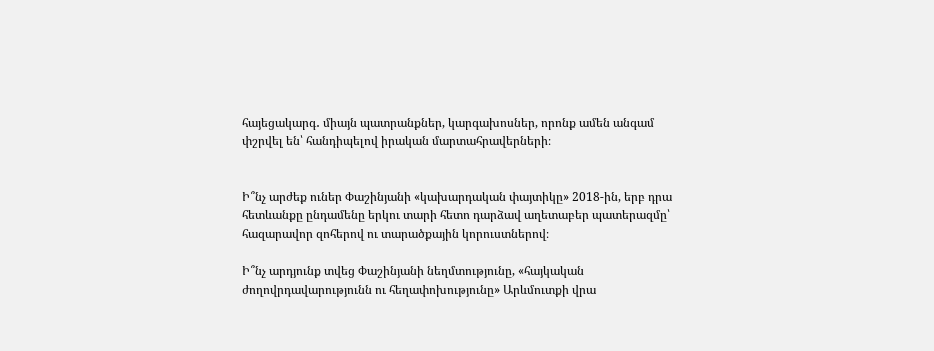հայեցակարգ․ միայն պատրանքներ, կարգախոսներ, որոնք ամեն անգամ փշրվել են՝ հանդիպելով իրական մարտահրավերների։


Ի՞նչ արժեք ուներ Փաշինյանի «կախարդական փայտիկը» 2018-ին, երբ դրա հետևանքը ընդամենը երկու տարի հետո դարձավ աղետաբեր պատերազմը՝ հազարավոր զոհերով ու տարածքային կորուստներով։

Ի՞նչ արդյունք տվեց Փաշինյանի նեղմտությունը, «հայկական ժողովրդավարությունն ու հեղափոխությունը» Արևմուտքի վրա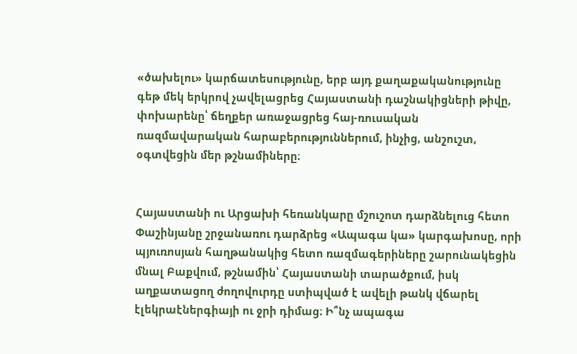«ծախելու» կարճատեսությունը, երբ այդ քաղաքականությունը գեթ մեկ երկրով չավելացրեց Հայաստանի դաշնակիցների թիվը, փոխարենը՝ ճեղքեր առաջացրեց հայ-ռուսական ռազմավարական հարաբերություններում, ինչից, անշուշտ, օգտվեցին մեր թշնամիները։


Հայաստանի ու Արցախի հեռանկարը մշուշոտ դարձնելուց հետո Փաշինյանը շրջանառու դարձրեց «Ապագա կա» կարգախոսը, որի պյուռոսյան հաղթանակից հետո ռազմագերիները շարունակեցին մնալ Բաքվում, թշնամին՝ Հայաստանի տարածքում, իսկ աղքատացող ժողովուրդը ստիպված է ավելի թանկ վճարել էլեկրաէներգիայի ու ջրի դիմաց։ Ի՞նչ ապագա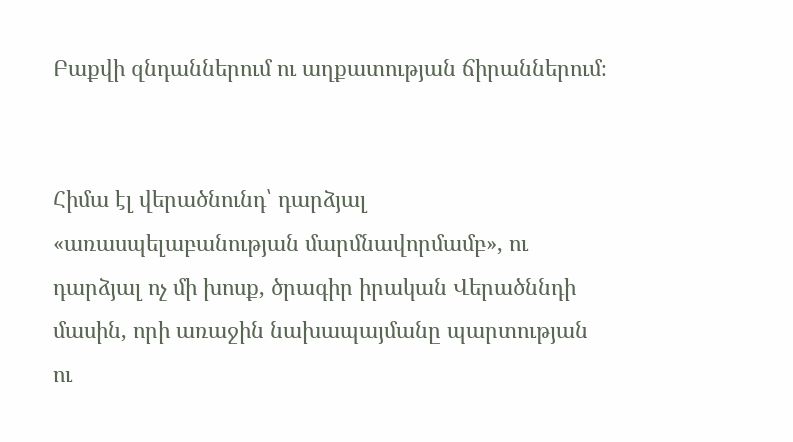Բաքվի զնդաններում ու աղքատության ճիրաններում։


Հիմա էլ վերածնունդ՝ դարձյալ «առասպելաբանության մարմնավորմամբ», ու դարձյալ ոչ մի խոսք, ծրագիր իրական Վերածննդի մասին, որի առաջին նախապայմանը պարտության ու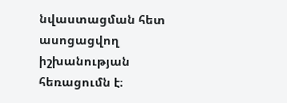նվաստացման հետ ասոցացվող իշխանության հեռացումն է։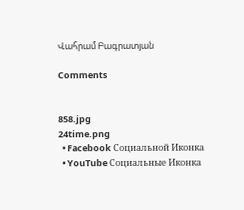Վահրամ Բագրատյան

Comments


858.jpg
24time.png
  • Facebook Социальной Иконка
  • YouTube Социальные Иконка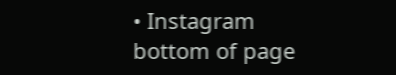• Instagram
bottom of page